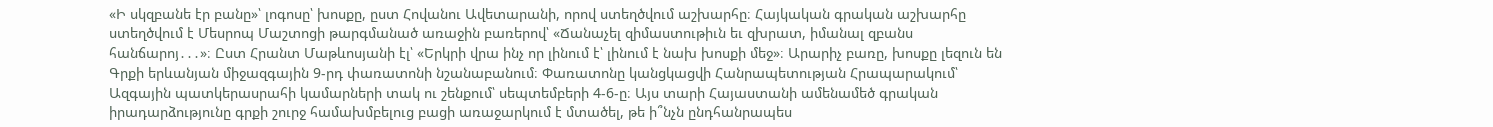«Ի սկզբանե էր բանը»՝ լոգոսը՝ խոսքը, ըստ Հովանու Ավետարանի, որով ստեղծվում աշխարհը։ Հայկական գրական աշխարհը ստեղծվում է Մեսրոպ Մաշտոցի թարգմանած առաջին բառերով՝ «Ճանաչել զիմաստութիւն եւ զխրատ, իմանալ զբանս հանճարոյ․․․»։ Ըստ Հրանտ Մաթևոսյանի էլ՝ «Երկրի վրա ինչ որ լինում է՝ լինում է նախ խոսքի մեջ»։ Արարիչ բառը, խոսքը լեզուն են Գրքի երևանյան միջազգային 9-րդ փառատոնի նշանաբանում։ Փառատոնը կանցկացվի Հանրապետության Հրապարակում՝ Ազգային պատկերասրահի կամարների տակ ու շենքում՝ սեպտեմբերի 4-6-ը։ Այս տարի Հայաստանի ամենամեծ գրական իրադարձությունը գրքի շուրջ համախմբելուց բացի առաջարկում է մտածել, թե ի՞նչն ընդհանրապես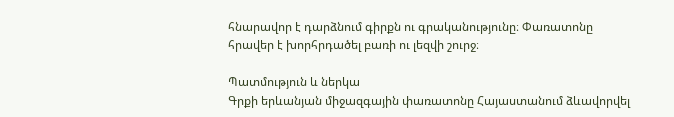հնարավոր է դարձնում գիրքն ու գրականությունը։ Փառատոնը հրավեր է խորհրդածել բառի ու լեզվի շուրջ։

Պատմություն և ներկա
Գրքի երևանյան միջազգային փառատոնը Հայաստանում ձևավորվել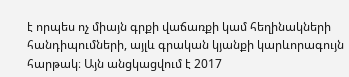է որպես ոչ միայն գրքի վաճառքի կամ հեղինակների հանդիպումների, այլև գրական կյանքի կարևորագույն հարթակ։ Այն անցկացվում է 2017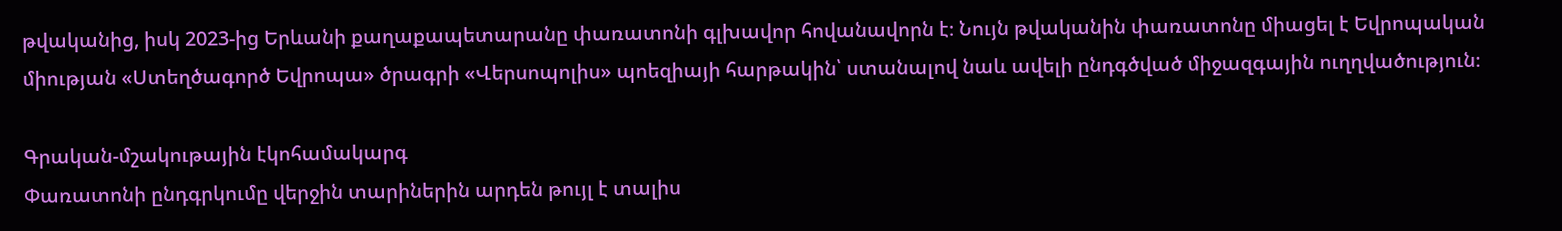թվականից, իսկ 2023-ից Երևանի քաղաքապետարանը փառատոնի գլխավոր հովանավորն է։ Նույն թվականին փառատոնը միացել է Եվրոպական միության «Ստեղծագործ Եվրոպա» ծրագրի «Վերսոպոլիս» պոեզիայի հարթակին՝ ստանալով նաև ավելի ընդգծված միջազգային ուղղվածություն։

Գրական-մշակութային էկոհամակարգ
Փառատոնի ընդգրկումը վերջին տարիներին արդեն թույլ է տալիս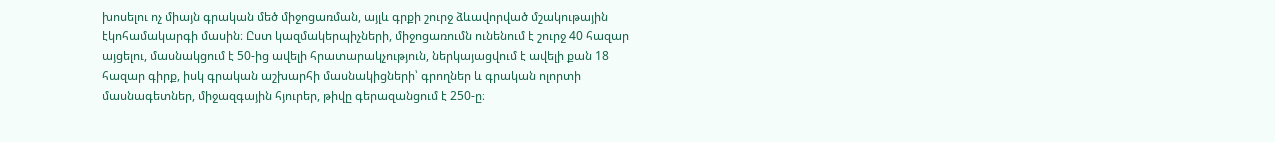խոսելու ոչ միայն գրական մեծ միջոցառման, այլև գրքի շուրջ ձևավորված մշակութային էկոհամակարգի մասին։ Ըստ կազմակերպիչների, միջոցառումն ունենում է շուրջ 40 հազար այցելու, մասնակցում է 50-ից ավելի հրատարակչություն, ներկայացվում է ավելի քան 18 հազար գիրք, իսկ գրական աշխարհի մասնակիցների՝ գրողներ և գրական ոլորտի մասնագետներ, միջազգային հյուրեր, թիվը գերազանցում է 250-ը։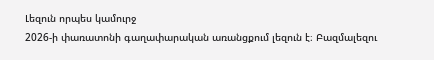Լեզուն որպես կամուրջ
2026-ի փառատոնի գաղափարական առանցքում լեզուն է։ Բազմալեզու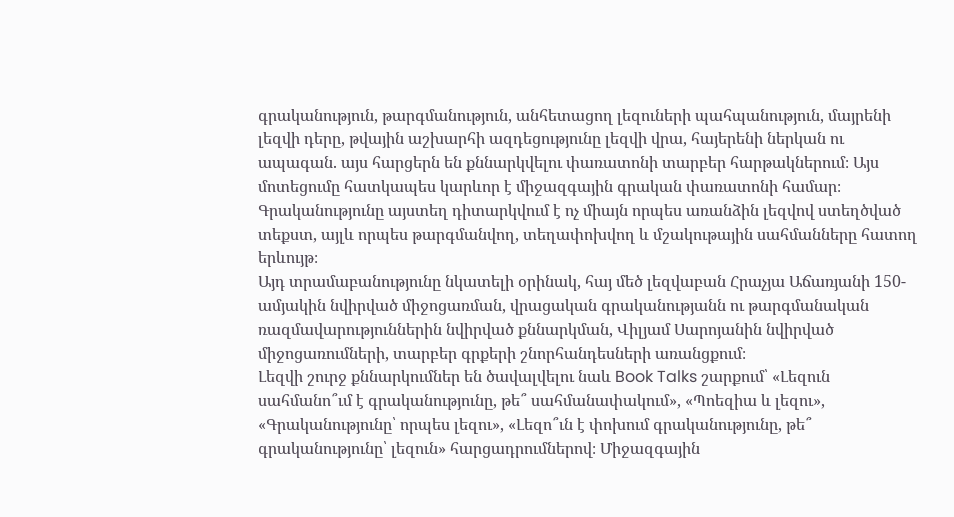գրականություն, թարգմանություն, անհետացող լեզուների պահպանություն, մայրենի լեզվի դերը, թվային աշխարհի ազդեցությունը լեզվի վրա, հայերենի ներկան ու ապագան. այս հարցերն են քննարկվելու փառատոնի տարբեր հարթակներում։ Այս մոտեցումը հատկապես կարևոր է միջազգային գրական փառատոնի համար։ Գրականությունը այստեղ դիտարկվում է ոչ միայն որպես առանձին լեզվով ստեղծված տեքստ, այլև որպես թարգմանվող, տեղափոխվող և մշակութային սահմանները հատող երևույթ։
Այդ տրամաբանությունը նկատելի օրինակ, հայ մեծ լեզվաբան Հրաչյա Աճառյանի 150-ամյակին նվիրված միջոցառման, վրացական գրականությանն ու թարգմանական ռազմավարություններին նվիրված քննարկման, Վիլյամ Սարոյանին նվիրված միջոցառումների, տարբեր գրքերի շնորհանդեսների առանցքում։
Լեզվի շուրջ քննարկումներ են ծավալվելու նաև Book Talks շարքում՝ «Լեզուն սահմանո՞ւմ է գրականությունը, թե՞ սահմանափակում», «Պոեզիա և լեզու», «Գրականությունը՝ որպես լեզու», «Լեզո՞ւն է փոխում գրականությունը, թե՞ գրականությունը՝ լեզուն» հարցադրումներով։ Միջազգային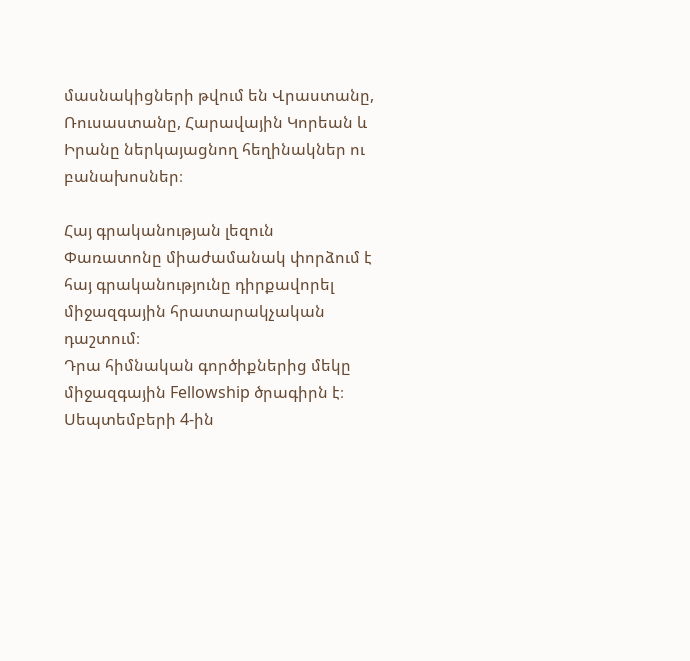մասնակիցների թվում են Վրաստանը, Ռուսաստանը, Հարավային Կորեան և Իրանը ներկայացնող հեղինակներ ու բանախոսներ։

Հայ գրականության լեզուն
Փառատոնը միաժամանակ փորձում է հայ գրականությունը դիրքավորել միջազգային հրատարակչական դաշտում։
Դրա հիմնական գործիքներից մեկը միջազգային Fellowship ծրագիրն է։ Սեպտեմբերի 4-ին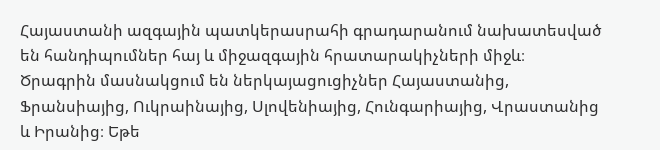Հայաստանի ազգային պատկերասրահի գրադարանում նախատեսված են հանդիպումներ հայ և միջազգային հրատարակիչների միջև։ Ծրագրին մասնակցում են ներկայացուցիչներ Հայաստանից, Ֆրանսիայից, Ուկրաինայից, Սլովենիայից, Հունգարիայից, Վրաստանից և Իրանից։ Եթե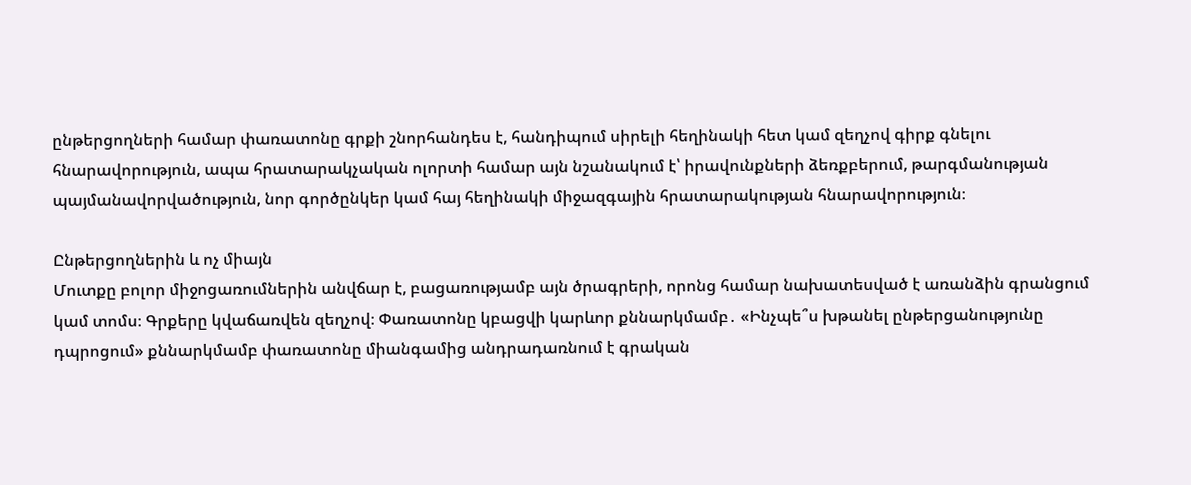ընթերցողների համար փառատոնը գրքի շնորհանդես է, հանդիպում սիրելի հեղինակի հետ կամ զեղչով գիրք գնելու հնարավորություն, ապա հրատարակչական ոլորտի համար այն նշանակում է՝ իրավունքների ձեռքբերում, թարգմանության պայմանավորվածություն, նոր գործընկեր կամ հայ հեղինակի միջազգային հրատարակության հնարավորություն։

Ընթերցողներին և ոչ միայն
Մուտքը բոլոր միջոցառումներին անվճար է, բացառությամբ այն ծրագրերի, որոնց համար նախատեսված է առանձին գրանցում կամ տոմս։ Գրքերը կվաճառվեն զեղչով։ Փառատոնը կբացվի կարևոր քննարկմամբ․ «Ինչպե՞ս խթանել ընթերցանությունը դպրոցում» քննարկմամբ փառատոնը միանգամից անդրադառնում է գրական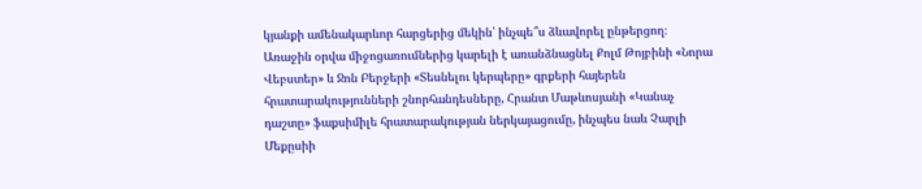կյանքի ամենակարևոր հարցերից մեկին՝ ինչպե՞ս ձևավորել ընթերցող։
Առաջին օրվա միջոցառումներից կարելի է առանձնացնել Քոլմ Թոյբինի «Նորա Վեբստեր» և Ջոն Բերջերի «Տեսնելու կերպերը» գրքերի հայերեն հրատարակությունների շնորհանդեսները, Հրանտ Մաթևոսյանի «Կանաչ դաշտը» ֆաքսիմիլե հրատարակության ներկայացումը, ինչպես նաև Չարլի Մեքըսիի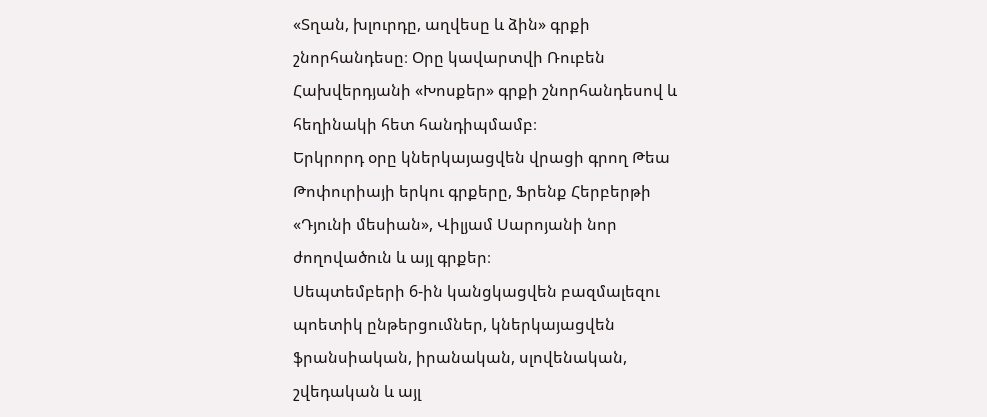«Տղան, խլուրդը, աղվեսը և ձին» գրքի շնորհանդեսը։ Օրը կավարտվի Ռուբեն Հախվերդյանի «Խոսքեր» գրքի շնորհանդեսով և հեղինակի հետ հանդիպմամբ։
Երկրորդ օրը կներկայացվեն վրացի գրող Թեա Թոփուրիայի երկու գրքերը, Ֆրենք Հերբերթի «Դյունի մեսիան», Վիլյամ Սարոյանի նոր ժողովածուն և այլ գրքեր։
Սեպտեմբերի 6-ին կանցկացվեն բազմալեզու պոետիկ ընթերցումներ, կներկայացվեն ֆրանսիական, իրանական, սլովենական, շվեդական և այլ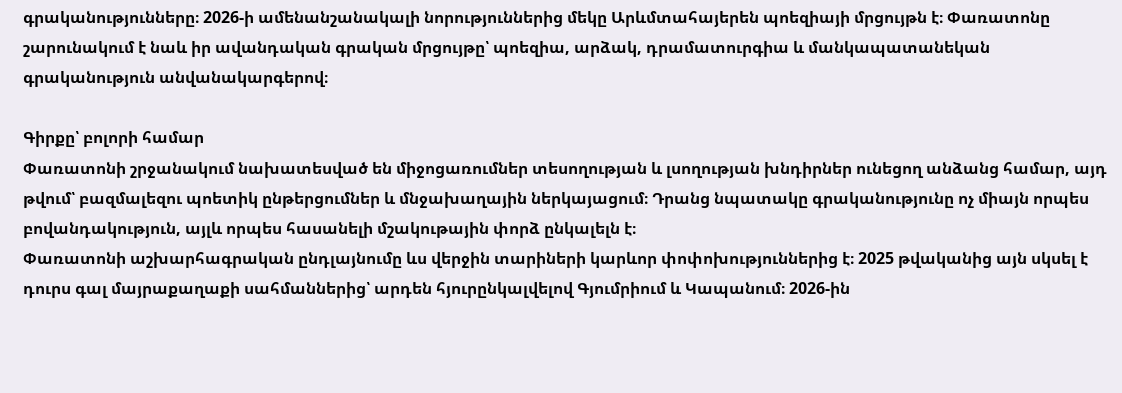գրականությունները։ 2026-ի ամենանշանակալի նորություններից մեկը Արևմտահայերեն պոեզիայի մրցույթն է։ Փառատոնը շարունակում է նաև իր ավանդական գրական մրցույթը՝ պոեզիա, արձակ, դրամատուրգիա և մանկապատանեկան գրականություն անվանակարգերով։

Գիրքը՝ բոլորի համար
Փառատոնի շրջանակում նախատեսված են միջոցառումներ տեսողության և լսողության խնդիրներ ունեցող անձանց համար, այդ թվում՝ բազմալեզու պոետիկ ընթերցումներ և մնջախաղային ներկայացում։ Դրանց նպատակը գրականությունը ոչ միայն որպես բովանդակություն, այլև որպես հասանելի մշակութային փորձ ընկալելն է։
Փառատոնի աշխարհագրական ընդլայնումը ևս վերջին տարիների կարևոր փոփոխություններից է։ 2025 թվականից այն սկսել է դուրս գալ մայրաքաղաքի սահմաններից՝ արդեն հյուրընկալվելով Գյումրիում և Կապանում։ 2026-ին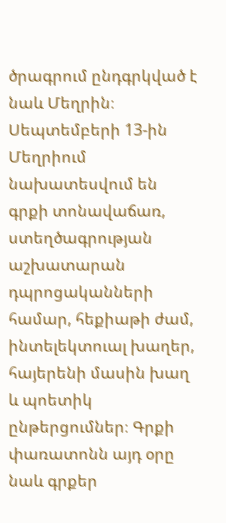ծրագրում ընդգրկված է նաև Մեղրին։
Սեպտեմբերի 13-ին Մեղրիում նախատեսվում են գրքի տոնավաճառ, ստեղծագրության աշխատարան դպրոցականների համար, հեքիաթի ժամ, ինտելեկտուալ խաղեր, հայերենի մասին խաղ և պոետիկ ընթերցումներ։ Գրքի փառատոնն այդ օրը նաև գրքեր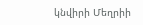կնվիրի Մեղրիի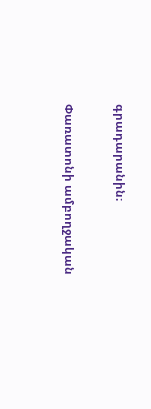գրադարանին։

Փառատոնի ամբողջական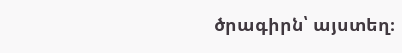ծրագիրն՝ այստեղ։